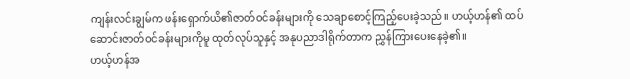ကျန်းလင်းချွမ်က ဖန်းရှောက်ယိ၏ဇာတ်ဝင်ခန်းများကို သေချာစောင့်ကြည့်ပေးခဲ့သည်။ ဟယ့်ဟန်၏ ထပ်ဆောင်းဇာတ်ဝင်ခန်းများကိုမူ ထုတ်လုပ်သူနှင့် အနုပညာဒါရိုက်တာက ညွှန်ကြားပေးနေခဲ့၏။
ဟယ့်ဟန်အ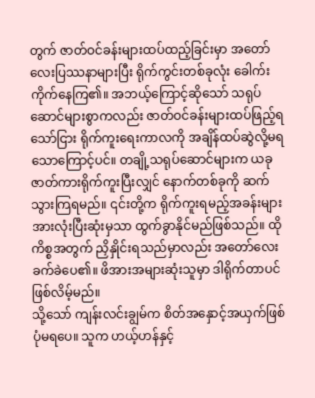တွက် ဇာတ်ဝင်ခန်းများထပ်ထည့်ခြင်းမှာ အတော်လေးပြဿနာများပြီး ရိုက်ကွင်းတစ်ခုလုံး ခေါက်းကိုက်နေကြ၏။ အဘယ့်ကြောင့်ဆိုသော် သရုပ်ဆောင်များစွာကလည်း ဇာတ်ဝင်ခန်းများထပ်ဖြည့်ရသော်ငြား ရိုက်ကူးရေးကာလကို အချိန်ထပ်ဆွဲလို့မရသောကြောင့်ပင်။ တချို့သရုပ်ဆောင်များက ယခုဇာတ်ကားရိုက်ကူးပြီးလျှင် နောက်တစ်ခုကို ဆက်သွားကြရမည်။ ၎င်းတို့က ရိုက်ကူးရမည့်အခန်းများအားလုံးပြီးဆုံးမှသာ ထွက်ခွာနိုင်မည်ဖြစ်သည်။ ထိုကိစ္စအတွက် ညှိနှိုင်းရသည်မှာလည်း အတော်လေးခက်ခဲပေ၏။ ဖိအားအများဆုံးသူမှာ ဒါရိုက်တာပင်ဖြစ်လိမ့်မည်။
သို့သော် ကျန်းလင်းချွမ်က စိတ်အနှောင့်အယှက်ဖြစ်ပုံမရပေ။ သူက ဟယ့်ဟန်နှင့်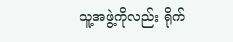သူ့အဖွဲ့ကိုလည်း ရိုက်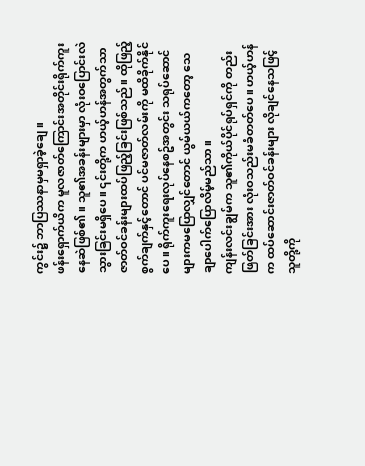ကွင်း၌ ဘာပြဿနာမှမရှာခဲ့ချေ။
ဖန်းရှောက်ယိက မူလဇာတ်ကြောင်းအတိုင်းရိုက်ကူးနေဆဲဖြစ်၏။ သူ၏အခန်းများမှာ လုံးဝပြောင်းလဲသွားခြင်းမရှိပေ။ ၎င်းတို့က ဟယ့်ဟန်အတွက်သာ ဇာတ်ဝင်ခန်းများထပ်ဖြည့်ခြင်းဖြစ်သည်။ ထိုဖြည့်စွက်ချက်နှင့်တောင် ပင်မဇာတ်လမ်းကို မထိခိုက်နိုင်ပေ။ ရိုက်ကူးရေးလုပ်နေစဥ်အတွင်း သရုပ်ဆောင်များကမပြောလျှင်တောင် ယွမ်ယယ်ကတော့ သေချာပေါက်ပြောလိမ့်မည်သာ။
ကျန်းလင်းချွမ်က သူ၏ကိုယ်ပိုင်ရုပ်ရှင်ကို တည်းဖြတ်ခြင်းအား လုံးဝသည်းမခံတတ်ပေ။ ဟယ့်ဟန်က ထပ်ဆောင်းဇာတ်ဝင်ခန်းများ လိုချင်နေသဖြင့် သူတို့ကို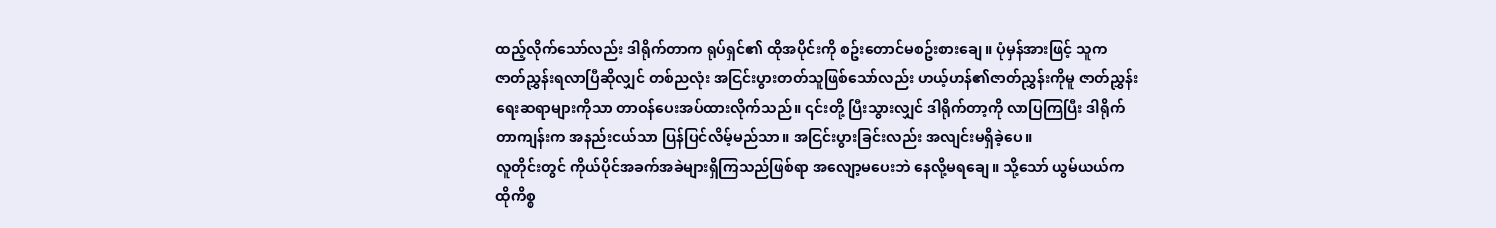ထည့်လိုက်သော်လည်း ဒါရိုက်တာက ရုပ်ရှင်၏ ထိုအပိုင်းကို စဥ်းတောင်မစဥ်းစားချေ။ ပုံမှန်အားဖြင့် သူက ဇာတ်ညွှန်းရလာပြီဆိုလျှင် တစ်ညလုံး အငြင်းပွားတတ်သူဖြစ်သော်လည်း ဟယ့်ဟန်၏ဇာတ်ညွှန်းကိုမူ ဇာတ်ညွှန်းရေးဆရာများကိုသာ တာဝန်ပေးအပ်ထားလိုက်သည်။ ၎င်းတို့ ပြီးသွားလျှင် ဒါရိုက်တာ့ကို လာပြကြပြီး ဒါရိုက်တာကျန်းက အနည်းငယ်သာ ပြန်ပြင်လိမ့်မည်သာ။ အငြင်းပွားခြင်းလည်း အလျင်းမရှိခဲ့ပေ။
လူတိုင်းတွင် ကိုယ်ပိုင်အခက်အခဲများရှိကြသည်ဖြစ်ရာ အလျော့မပေးဘဲ နေလို့မရချေ။ သို့သော် ယွမ်ယယ်က ထိုကိစ္စ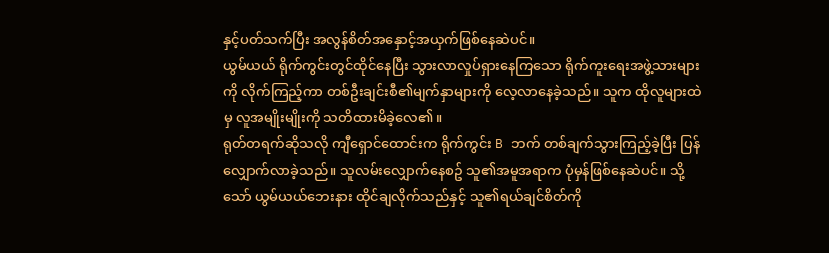နှင့်ပတ်သက်ပြီး အလွန်စိတ်အနှောင့်အယှက်ဖြစ်နေဆဲပင်။
ယွမ်ယယ် ရိုက်ကွင်းတွင်ထိုင်နေပြီး သွားလာလှုပ်ရှားနေကြသော ရိုက်ကူးရေးအဖွဲ့သားများကို လိုက်ကြည့်ကာ တစ်ဦးချင်းစီ၏မျက်နှာများကို လေ့လာနေခဲ့သည်။ သူက ထိုလူများထဲမှ လူအမျိုးမျိုးကို သတိထားမိခဲ့လေ၏။
ရုတ်တရက်ဆိုသလို ကျီရှောင်ထောင်းက ရိုက်ကွင်း B ဘက် တစ်ချက်သွားကြည့်ခဲ့ပြီး ပြန်လျှောက်လာခဲ့သည်။ သူလမ်းလျှောက်နေစဥ် သူ၏အမူအရာက ပုံမှန်ဖြစ်နေဆဲပင်။ သို့သော် ယွမ်ယယ်ဘေးနား ထိုင်ချလိုက်သည်နှင့် သူ၏ရယ်ချင်စိတ်ကို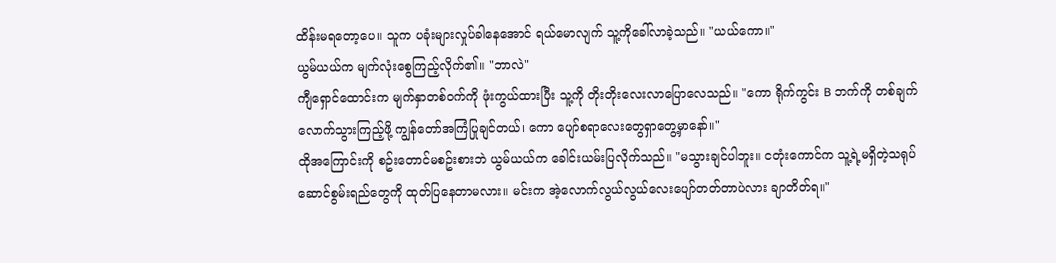ထိန်းမရတော့ပေ။ သူက ပခုံးများလှုပ်ခါနေအောင် ရယ်မောလျက် သူ့ကိုခေါ်လာခဲ့သည်။ "ယယ်ကော။"
ယွမ်ယယ်က မျက်လုံးစွေကြည့်လိုက်၏။ "ဘာလဲ"
ကျီရှောင်ထောင်းက မျက်နှာတစ်ဝက်ကို ဖုံးကွယ်ထားပြီး သူ့ကို တိုးတိုးလေးလာပြောလေသည်။ "ကော ရိုက်ကွင်း B ဘက်ကို တစ်ချက်လောက်သွားကြည့်ဖို့ ကျွန်တော်အကြံပြုချင်တယ်၊ ကော ပျော်စရာလေးတွေရှာတွေ့မှာနော်။"
ထိုအကြောင်းကို စဥ်းတောင်မစဥ်းစားဘဲ ယွမ်ယယ်က ခေါင်းယမ်းပြလိုက်သည်။ "မသွားချင်ပါဘူး။ ငတုံးကောင်က သူ့ရဲ့မရှိတဲ့သရုပ်ဆောင်စွမ်းရည်တွေကို ထုတ်ပြနေတာမလား။ မင်းက အဲ့လောက်လွယ်လွယ်လေးပျော်တတ်တာပဲလား ချာတိတ်ရ။"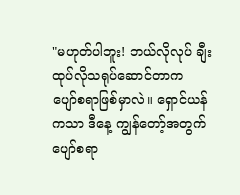"မဟုတ်ပါဘူး! ဘယ်လိုလုပ် ချီးထုပ်လိုသရုပ်ဆောင်တာက ပျော်စရာဖြစ်မှာလဲ။ ရှောင်ယန်ကသာ ဒီနေ့ ကျွန်တော့်အတွက် ပျော်စရာ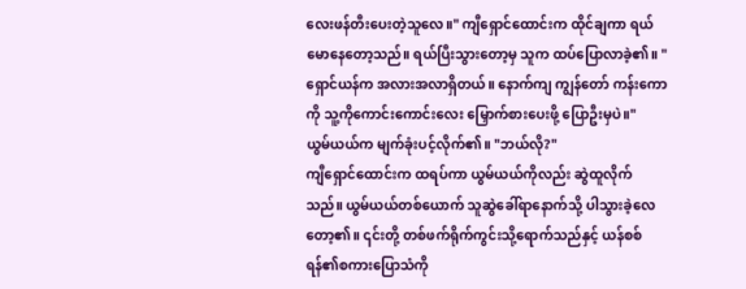လေးဖန်တီးပေးတဲ့သူလေ။" ကျီရှောင်ထောင်းက ထိုင်ချကာ ရယ်မောနေတော့သည်။ ရယ်ပြီးသွားတော့မှ သူက ထပ်ပြောလာခဲ့၏။ "ရှောင်ယန်က အလားအလာရှိတယ်။ နောက်ကျ ကျွန်တော် ကန်းကောကို သူ့ကိုကောင်းကောင်းလေး မြှောက်စားပေးဖို့ ပြောဦးမှပဲ။"
ယွမ်ယယ်က မျက်ခုံးပင့်လိုက်၏။ "ဘယ်လို?"
ကျီရှောင်ထောင်းက ထရပ်ကာ ယွမ်ယယ်ကိုလည်း ဆွဲထူလိုက်သည်။ ယွမ်ယယ်တစ်ယောက် သူဆွဲခေါ်ရာနောက်သို့ ပါသွားခဲ့လေတော့၏။ ၎င်းတို့ တစ်ဖက်ရိုက်ကွင်းသို့ရောက်သည်နှင့် ယန်စစ်ရန်၏စကားပြောသံကို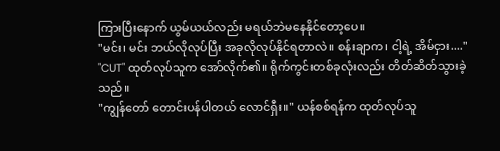ကြားပြီးနောက် ယွမ်ယယ်လည်း မရယ်ဘဲမနေနိုင်တော့ပေ။
"မင်း၊ မင်း ဘယ်လိုလုပ်ပြီး အခုလိုလုပ်နိုင်ရတာလဲ။ စန်းချာက၊ ငါ့ရဲ့ အိမ်ငှား...."
"CUT" ထုတ်လုပ်သူက အော်လိုက်၏။ ရိုက်ကွင်းတစ်ခုလုံးလည်း တိတ်ဆိတ်သွားခဲ့သည်။
"ကျွန်တော် တောင်းပန်ပါတယ် လောင်ရှီး။" ယန်စစ်ရန်က ထုတ်လုပ်သူ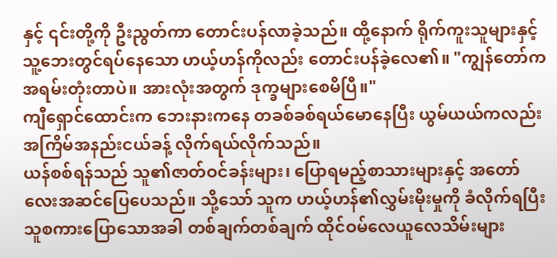နှင့် ၎င်းတို့ကို ဦးညွတ်ကာ တောင်းပန်လာခဲ့သည်။ ထို့နောက် ရိုက်ကူးသူများနှင့် သူ့ဘေးတွင်ရပ်နေသော ဟယ့်ဟန်ကိုလည်း တောင်းပန်ခဲ့လေ၏။ "ကျွန်တော်က အရမ်းတုံးတာပဲ။ အားလုံးအတွက် ဒုက္ခများစေမိပြီ။"
ကျီရှောင်ထောင်းက ဘေးနားကနေ တခစ်ခစ်ရယ်မောနေပြီး ယွမ်ယယ်ကလည်း အကြိမ်အနည်းငယ်ခန့် လိုက်ရယ်လိုက်သည်။
ယန်စစ်ရန်သည် သူ၏ဇာတ်ဝင်ခန်းများ၊ ပြောရမည့်စာသားများနှင့် အတော်လေးအဆင်ပြေပေသည်။ သို့သော် သူက ဟယ့်ဟန်၏လွှမ်းမိုးမှုကို ခံလိုက်ရပြီး သူစကားပြောသောအခါ တစ်ချက်တစ်ချက် ထိုင်ဝမ်လေယူလေသိမ်းများ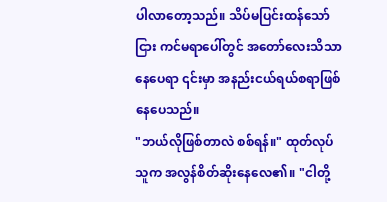ပါလာတော့သည်။ သိပ်မပြင်းထန်သော်ငြား ကင်မရာပေါ်တွင် အတော်လေးသိသာနေပေရာ ၎င်းမှာ အနည်းငယ်ရယ်စရာဖြစ်နေပေသည်။
"ဘယ်လိုဖြစ်တာလဲ စစ်ရန်။" ထုတ်လုပ်သူက အလွန်စိတ်ဆိုးနေလေ၏။ "ငါတို့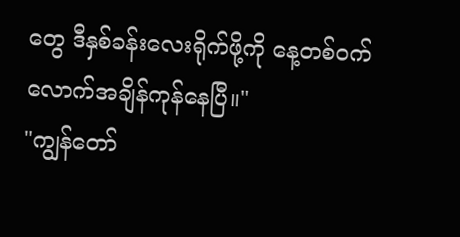တွေ ဒီနှစ်ခန်းလေးရိုက်ဖို့ကို နေ့တစ်ဝက်လောက်အချိန်ကုန်နေပြီ။"
"ကျွန်တော်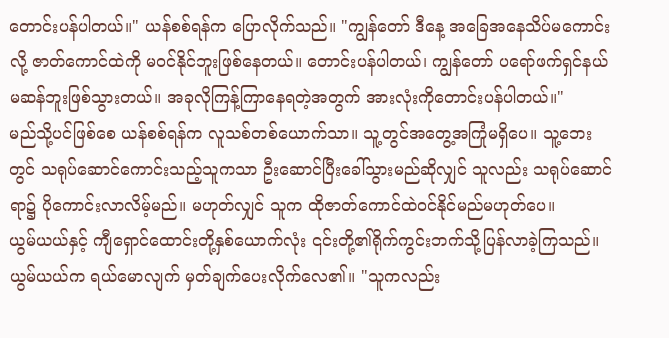တောင်းပန်ပါတယ်။" ယန်စစ်ရန်က ပြောလိုက်သည်။ "ကျွန်တော် ဒီနေ့ အခြေအနေသိပ်မကောင်းလို့ ဇာတ်ကောင်ထဲကို မဝင်နိုင်ဘူးဖြစ်နေတယ်။ တောင်းပန်ပါတယ်၊ ကျွန်တော် ပရော်ဖက်ရှင်နယ်မဆန်ဘူးဖြစ်သွားတယ်။ အခုလိုကြန့်ကြာနေရတဲ့အတွက် အားလုံးကိုတောင်းပန်ပါတယ်။"
မည်သို့ပင်ဖြစ်စေ ယန်စစ်ရန်က လူသစ်တစ်ယောက်သာ။ သူ့တွင်အတွေ့အကြုံမရှိပေ။ သူ့ဘေးတွင် သရုပ်ဆောင်ကောင်းသည့်သူကသာ ဦးဆောင်ပြီးခေါ်သွားမည်ဆိုလျှင် သူလည်း သရုပ်ဆောင်ရာ၌ ပိုကောင်းလာလိမ့်မည်။ မဟုတ်လျှင် သူက ထိုဇာတ်ကောင်ထဲဝင်နိုင်မည်မဟုတ်ပေ။
ယွမ်ယယ်နှင့် ကျီရှောင်ထောင်းတို့နှစ်ယောက်လုံး ၎င်းတို့၏ရိုက်ကွင်းဘက်သို့ပြန်လာခဲ့ကြသည်။ ယွမ်ယယ်က ရယ်မောလျက် မှတ်ချက်ပေးလိုက်လေ၏။ "သူကလည်း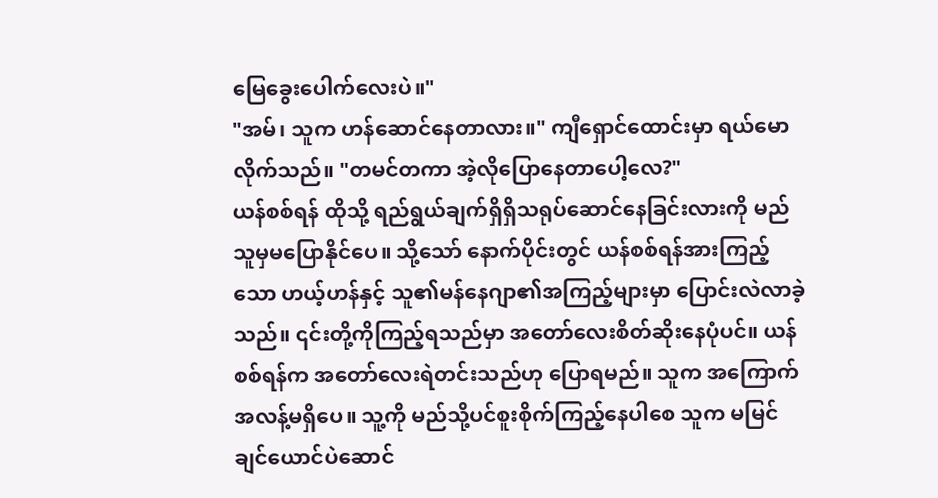မြေခွေးပေါက်လေးပဲ။"
"အမ်၊ သူက ဟန်ဆောင်နေတာလား။" ကျီရှောင်ထောင်းမှာ ရယ်မောလိုက်သည်။ "တမင်တကာ အဲ့လိုပြောနေတာပေါ့လေ?"
ယန်စစ်ရန် ထိုသို့ ရည်ရွယ်ချက်ရှိရှိသရုပ်ဆောင်နေခြင်းလားကို မည်သူမှမပြောနိုင်ပေ။ သို့သော် နောက်ပိုင်းတွင် ယန်စစ်ရန်အားကြည့်သော ဟယ့်ဟန်နှင့် သူ၏မန်နေဂျာ၏အကြည့်များမှာ ပြောင်းလဲလာခဲ့သည်။ ၎င်းတို့ကိုကြည့်ရသည်မှာ အတော်လေးစိတ်ဆိုးနေပုံပင်။ ယန်စစ်ရန်က အတော်လေးရဲတင်းသည်ဟု ပြောရမည်။ သူက အကြောက်အလန့်မရှိပေ။ သူ့ကို မည်သို့ပင်စူးစိုက်ကြည့်နေပါစေ သူက မမြင်ချင်ယောင်ပဲဆောင်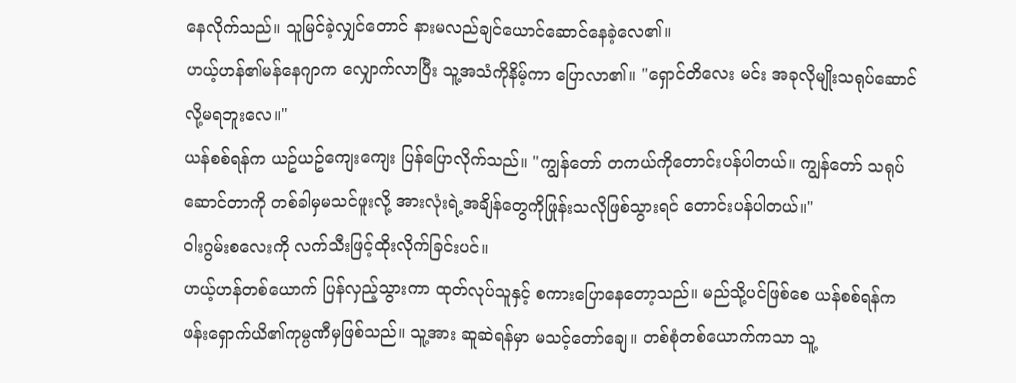နေလိုက်သည်။ သူမြင်ခဲ့လျှင်တောင် နားမလည်ချင်ယောင်ဆောင်နေခဲ့လေ၏။
ဟယ့်ဟန်၏မန်နေဂျာက လျှောက်လာပြီး သူ့အသံကိုနိမ့်ကာ ပြောလာ၏။ "ရှောင်တိလေး မင်း အခုလိုမျိုးသရုပ်ဆောင်လို့မရဘူးလေ။"
ယန်စစ်ရန်က ယဥ်ယဥ်ကျေးကျေး ပြန်ပြောလိုက်သည်။ "ကျွန်တော် တကယ်ကိုတောင်းပန်ပါတယ်။ ကျွန်တော် သရုပ်ဆောင်တာကို တစ်ခါမှမသင်ဖူးလို့ အားလုံးရဲ့အချိန်တွေကိုဖြုန်းသလိုဖြစ်သွားရင် တောင်းပန်ပါတယ်။"
ဝါးဂွမ်းစလေးကို လက်သီးဖြင့်ထိုးလိုက်ခြင်းပင်။
ဟယ့်ဟန်တစ်ယောက် ပြန်လှည့်သွားကာ ထုတ်လုပ်သူနှင့် စကားပြောနေတော့သည်။ မည်သို့ပင်ဖြစ်စေ ယန်စစ်ရန်က ဖန်းရှောက်ယိ၏ကုမ္ပဏီမှဖြစ်သည်။ သူ့အား ဆူဆဲရန်မှာ မသင့်တော်ချေ။ တစ်စုံတစ်ယောက်ကသာ သူ့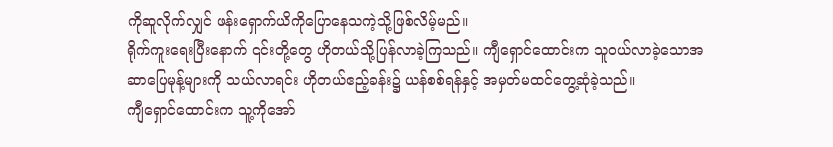ကိုဆူလိုက်လျှင် ဖန်းရှောက်ယိကိုပြောနေသကဲ့သို့ဖြစ်လိမ့်မည်။
ရိုက်ကူးရေးပြီးနောက် ၎င်းတို့တွေ ဟိုတယ်သို့ပြန်လာခဲ့ကြသည်။ ကျီရှောင်ထောင်းက သူဝယ်လာခဲ့သောအဆာပြေမုန့်များကို သယ်လာရင်း ဟိုတယ်ဧည့်ခန်း၌ ယန်စစ်ရန်နှင့် အမှတ်မထင်တွေ့ဆုံခဲ့သည်။
ကျီရှောင်ထောင်းက သူ့ကိုအော်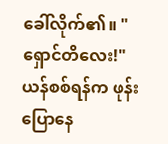ခေါ်လိုက်၏။ "ရှောင်တိလေး!"
ယန်စစ်ရန်က ဖုန်းပြောနေ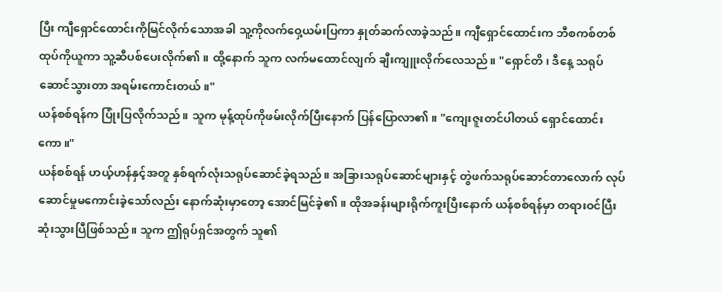ပြီး ကျီရှောင်ထောင်းကိုမြင်လိုက်သောအခါ သူ့ကိုလက်ဝှေ့ယမ်းပြကာ နှုတ်ဆက်လာခဲ့သည်။ ကျီရှောင်ထောင်းက ဘီစကစ်တစ်ထုပ်ကိုယူကာ သူ့ဆီပစ်ပေးလိုက်၏။ ထို့နောက် သူက လက်မထောင်လျက် ချီးကျူးလိုက်လေသည်။ "ရှောင်တိ၊ ဒီနေ့ သရုပ်ဆောင်သွားတာ အရမ်းကောင်းတယ်။"
ယန်စစ်ရန်က ပြုံးပြလိုက်သည်။ သူက မုန့်ထုပ်ကိုဖမ်းလိုက်ပြီးနောက် ပြန်ပြောလာ၏။ "ကျေးဇူးတင်ပါတယ် ရှောင်ထောင်းကော။"
ယန်စစ်ရန် ဟယ့်ဟန်နှင့်အတူ နှစ်ရက်လုံးသရုပ်ဆောင်ခဲ့ရသည်။ အခြားသရုပ်ဆောင်များနှင့် တွဲဖက်သရုပ်ဆောင်တာလောက် လုပ်ဆောင်မှုမကောင်းခဲ့သော်လည်း နောက်ဆုံးမှာတော့ အောင်မြင်ခဲ့၏။ ထိုအခန်းများရိုက်ကူးပြီးနောက် ယန်စစ်ရန်မှာ တရားဝင်ပြီးဆုံးသွားပြီဖြစ်သည်။ သူက ဤရုပ်ရှင်အတွက် သူ၏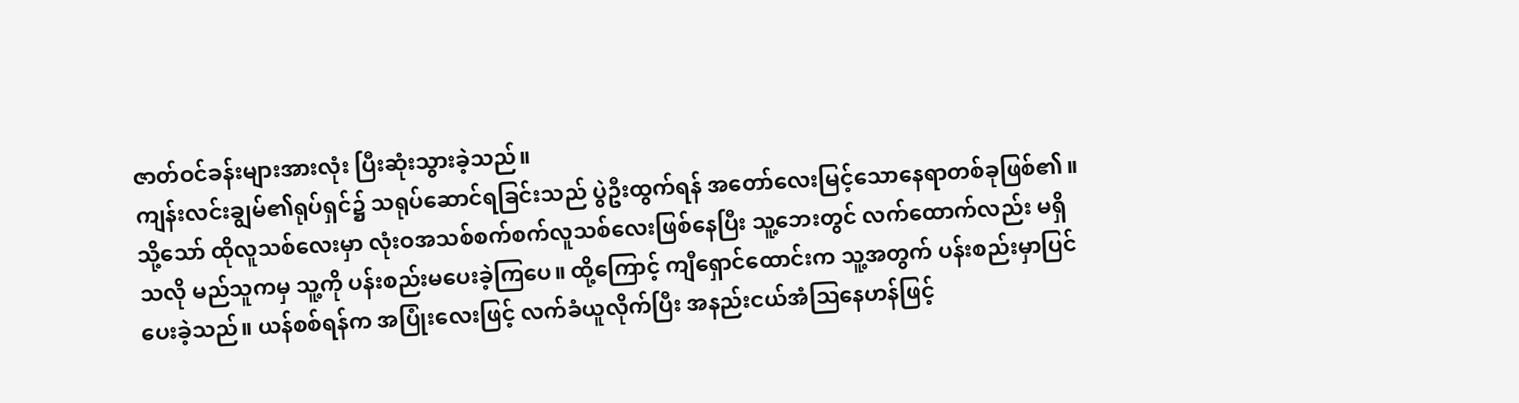ဇာတ်ဝင်ခန်းများအားလုံး ပြီးဆုံးသွားခဲ့သည်။
ကျန်းလင်းချွမ်၏ရုပ်ရှင်၌ သရုပ်ဆောင်ရခြင်းသည် ပွဲဦးထွက်ရန် အတော်လေးမြင့်သောနေရာတစ်ခုဖြစ်၏။ သို့သော် ထိုလူသစ်လေးမှာ လုံးဝအသစ်စက်စက်လူသစ်လေးဖြစ်နေပြီး သူ့ဘေးတွင် လက်ထောက်လည်း မရှိသလို မည်သူကမှ သူ့ကို ပန်းစည်းမပေးခဲ့ကြပေ။ ထို့ကြောင့် ကျီရှောင်ထောင်းက သူ့အတွက် ပန်းစည်းမှာပြင်ပေးခဲ့သည်။ ယန်စစ်ရန်က အပြုံးလေးဖြင့် လက်ခံယူလိုက်ပြီး အနည်းငယ်အံသြနေဟန်ဖြင့်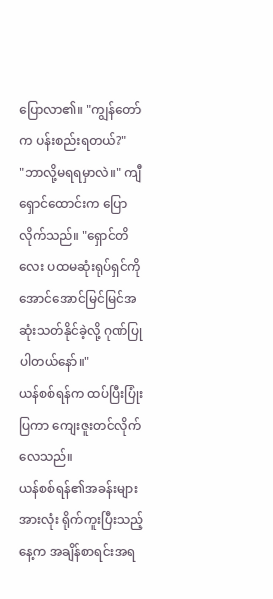ပြောလာ၏။ "ကျွန်တော်က ပန်းစည်းရတယ်?"
"ဘာလို့မရရမှာလဲ။" ကျီရှောင်ထောင်းက ပြောလိုက်သည်။ "ရှောင်တိလေး ပထမဆုံးရုပ်ရှင်ကို အောင်အောင်မြင်မြင်အဆုံးသတ်နိုင်ခဲ့လို့ ဂုဏ်ပြုပါတယ်နော်။"
ယန်စစ်ရန်က ထပ်ပြီးပြုံးပြကာ ကျေးဇူးတင်လိုက်လေသည်။
ယန်စစ်ရန်၏အခန်းများအားလုံး ရိုက်ကူးပြီးသည့်နေ့က အချိန်စာရင်းအရ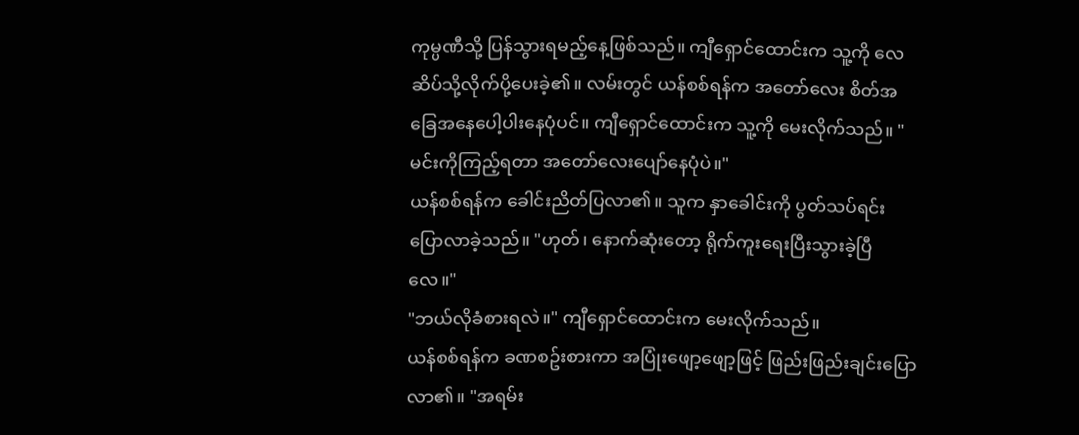ကုမ္ပဏီသို့ ပြန်သွားရမည့်နေ့ဖြစ်သည်။ ကျီရှောင်ထောင်းက သူ့ကို လေဆိပ်သို့လိုက်ပို့ပေးခဲ့၏။ လမ်းတွင် ယန်စစ်ရန်က အတော်လေး စိတ်အခြေအနေပေါ့ပါးနေပုံပင်။ ကျီရှောင်ထောင်းက သူ့ကို မေးလိုက်သည်။ "မင်းကိုကြည့်ရတာ အတော်လေးပျော်နေပုံပဲ။"
ယန်စစ်ရန်က ခေါင်းညိတ်ပြလာ၏။ သူက နှာခေါင်းကို ပွတ်သပ်ရင်း ပြောလာခဲ့သည်။ "ဟုတ်၊ နောက်ဆုံးတော့ ရိုက်ကူးရေးပြီးသွားခဲ့ပြီလေ။"
"ဘယ်လိုခံစားရလဲ။" ကျီရှောင်ထောင်းက မေးလိုက်သည်။
ယန်စစ်ရန်က ခဏစဥ်းစားကာ အပြုံးဖျော့ဖျော့ဖြင့် ဖြည်းဖြည်းချင်းပြောလာ၏။ "အရမ်း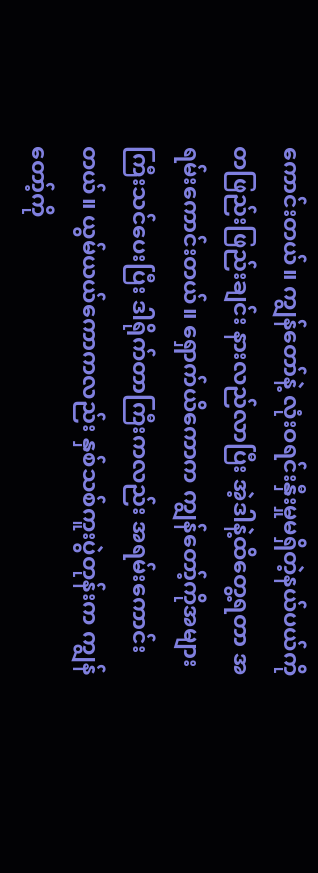ကောင်းတယ်။ ကျွန်တော်နဲ့ လုံးဝရင်းနှီးမှုမရှိတဲ့နယ်ပယ်ကို တဖြည်းဖြည်းချင်း နားလည်လာပြီး အဲ့ဒါနဲ့ထိတွေ့ရတာ အရမ်းကောင်းတယ်။ ရှောက်ယိကောက ကျွန်တော့်ကိုအများကြီးသင်ပေးပြီး ဒါရိုက်တာကြီးကလည်း အရမ်းကောင်းတယ်။ ယွမ်ယယ်ကောကလည်း နှစ်သစ်ကူးပွဲတုန်းက ကျွန်တော့်ကို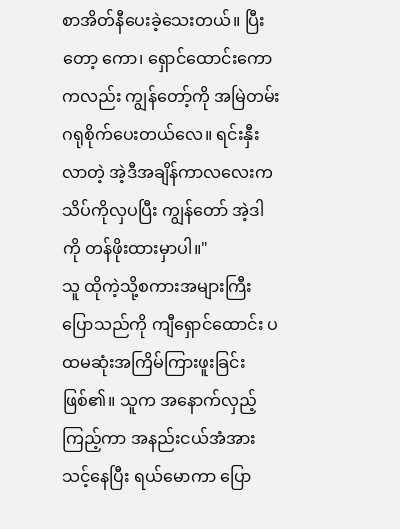စာအိတ်နီပေးခဲ့သေးတယ်။ ပြီးတော့ ကော၊ ရှောင်ထောင်းကောကလည်း ကျွန်တော့်ကို အမြဲတမ်းဂရုစိုက်ပေးတယ်လေ။ ရင်းနှီးလာတဲ့ အဲ့ဒီအချိန်ကာလလေးက သိပ်ကိုလှပပြီး ကျွန်တော် အဲ့ဒါကို တန်ဖိုးထားမှာပါ။"
သူ ထိုကဲ့သို့စကားအများကြီးပြောသည်ကို ကျီရှောင်ထောင်း ပထမဆုံးအကြိမ်ကြားဖူးခြင်းဖြစ်၏။ သူက အနောက်လှည့်ကြည့်ကာ အနည်းငယ်အံအားသင့်နေပြီး ရယ်မောကာ ပြော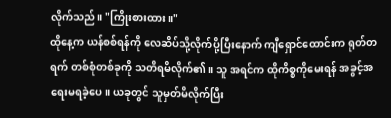လိုက်သည်။ "ကြိုးစားထား။"
ထိုနေ့က ယန်စစ်ရန်ကို လေဆိပ်သို့လိုက်ပို့ပြီးနောက် ကျီရှောင်ထောင်းက ရုတ်တရက် တစ်စုံတစ်ခုကို သတိရမိလိုက်၏။ သူ အရင်က ထိုကိစ္စကိုမေးရန် အခွင့်အရေးမရခဲ့ပေ။ ယခုတွင် သူမှတ်မိလိုက်ပြီး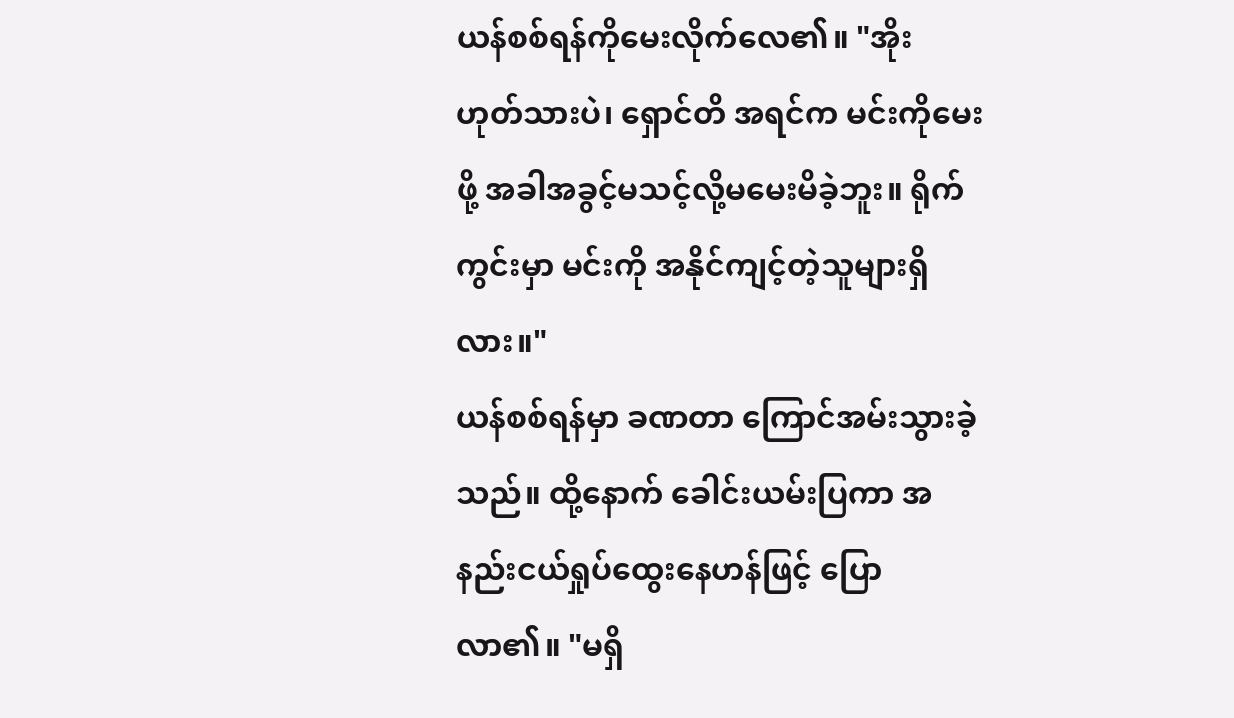ယန်စစ်ရန်ကိုမေးလိုက်လေ၏။ "အိုး ဟုတ်သားပဲ၊ ရှောင်တိ အရင်က မင်းကိုမေးဖို့ အခါအခွင့်မသင့်လို့မမေးမိခဲ့ဘူး။ ရိုက်ကွင်းမှာ မင်းကို အနိုင်ကျင့်တဲ့သူများရှိလား။"
ယန်စစ်ရန်မှာ ခဏတာ ကြောင်အမ်းသွားခဲ့သည်။ ထို့နောက် ခေါင်းယမ်းပြကာ အနည်းငယ်ရှုပ်ထွေးနေဟန်ဖြင့် ပြောလာ၏။ "မရှိ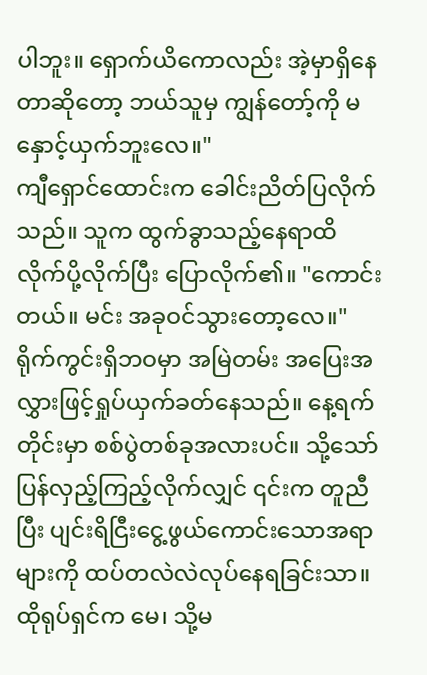ပါဘူး။ ရှောက်ယိကောလည်း အဲ့မှာရှိနေတာဆိုတော့ ဘယ်သူမှ ကျွန်တော့်ကို မနှောင့်ယှက်ဘူးလေ။"
ကျီရှောင်ထောင်းက ခေါင်းညိတ်ပြလိုက်သည်။ သူက ထွက်ခွာသည့်နေရာထိ လိုက်ပို့လိုက်ပြီး ပြောလိုက်၏။ "ကောင်းတယ်။ မင်း အခုဝင်သွားတော့လေ။"
ရိုက်ကွင်းရှိဘဝမှာ အမြဲတမ်း အပြေးအလွှားဖြင့်ရှုပ်ယှက်ခတ်နေသည်။ နေ့ရက်တိုင်းမှာ စစ်ပွဲတစ်ခုအလားပင်။ သို့သော် ပြန်လှည့်ကြည့်လိုက်လျှင် ၎င်းက တူညီပြီး ပျင်းရိငြီးငွေ့ဖွယ်ကောင်းသောအရာများကို ထပ်တလဲလဲလုပ်နေရခြင်းသာ။ ထိုရုပ်ရှင်က မေ၊ သို့မ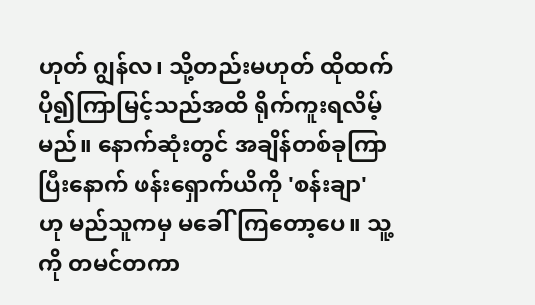ဟုတ် ဂျွန်လ၊ သို့တည်းမဟုတ် ထိုထက်ပို၍ကြာမြင့်သည်အထိ ရိုက်ကူးရလိမ့်မည်။ နောက်ဆုံးတွင် အချိန်တစ်ခုကြာပြီးနောက် ဖန်းရှောက်ယိကို 'စန်းချာ' ဟု မည်သူကမှ မခေါ်ကြတော့ပေ။ သူ့ကို တမင်တကာ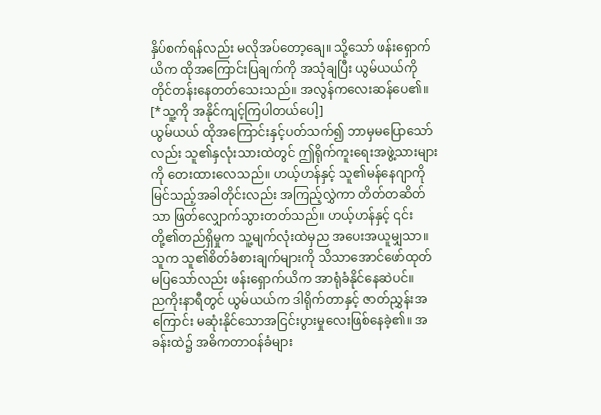နှိပ်စက်ရန်လည်း မလိုအပ်တော့ချေ။ သို့သော် ဖန်းရှောက်ယိက ထိုအကြောင်းပြချက်ကို အသုံချပြီး ယွမ်ယယ်ကို တိုင်တန်းနေတတ်သေးသည်။ အလွန်ကလေးဆန်ပေ၏။
[*သူ့ကို အနိုင်ကျင့်ကြပါတယ်ပေါ့]
ယွမ်ယယ် ထိုအကြောင်းနှင့်ပတ်သက်၍ ဘာမှမပြောသော်လည်း သူ၏နှလုံးသားထဲတွင် ဤရိုက်ကူးရေးအဖွဲ့သားများကို တေးထားလေသည်။ ဟယ့်ဟန်နှင့် သူ၏မန်နေဂျာကိုမြင်သည့်အခါတိုင်းလည်း အကြည့်လွှဲကာ တိတ်တဆိတ်သာ ဖြတ်လျှောက်သွားတတ်သည်။ ဟယ့်ဟန်နှင့် ၎င်းတို့၏တည်ရှိမှုက သူ့မျက်လုံးထဲမှည အပေးအယူမျှသာ။ သူက သူ၏စိတ်ခံစားချက်များကို သိသာအောင်ဖော်ထုတ်မပြသော်လည်း ဖန်းရှောက်ယိက အာရုံခံနိုင်နေဆဲပင်။
ညကိုးနာရီတွင် ယွမ်ယယ်က ဒါရိုက်တာနှင့် ဇာတ်ညွှန်းအကြောင်း မဆုံးနိုင်သောအငြင်းပွားမှုလေးဖြစ်နေခဲ့၏။ အခန်းထဲ၌ အဓိကတာဝန်ခံများ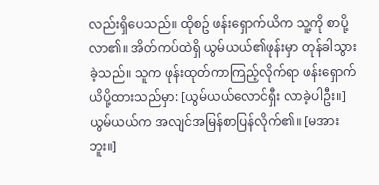လည်းရှိပေသည်။ ထိုစဥ် ဖန်းရှောက်ယိက သူ့ကို စာပို့လာ၏။ အိတ်ကပ်ထဲရှိ ယွမ်ယယ်၏ဖုန်းမှာ တုန်ခါသွားခဲ့သည်။ သူက ဖုန်းထုတ်ကာကြည့်လိုက်ရာ ဖန်းရှောက်ယိပို့ထားသည်မှာ: [ယွမ်ယယ်လောင်ရှီး လာခဲ့ပါဦး။]
ယွမ်ယယ်က အလျင်အမြန်စာပြန်လိုက်၏။ [မအားဘူး။]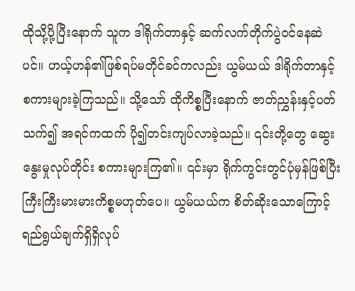ထိုသို့ပို့ပြီးနောက် သူက ဒါရိုက်တာနှင့် ဆက်လက်တိုက်ပွဲဝင်နေဆဲပင်။ ဟယ့်ဟန်၏ဖြစ်ရပ်မတိုင်ခင်ကလည်း ယွမ်ယယ် ဒါရိုက်တာနှင့် စကားများခဲ့ကြသည်။ သို့သော် ထိုကိစ္စပြီးနောက် ဇာတ်ညွှန်းနှင့်ပတ်သက်၍ အရင်ကထက် ပို၍တင်းကျပ်လာခဲ့သည်။ ၎င်းတို့တွေ ဆွေးနွေးမှုလုပ်တိုင်း စကားများကြ၏။ ၎င်းမှာ ရိုက်ကွင်းတွင်ပုံမှန်ဖြစ်ပြီး ကြီးကြီးမားမားကိစ္စမဟုတ်ပေ။ ယွမ်ယယ်က စိတ်ဆိုးသောကြောင့် ရည်ရွယ်ချက်ရှိရှိလုပ်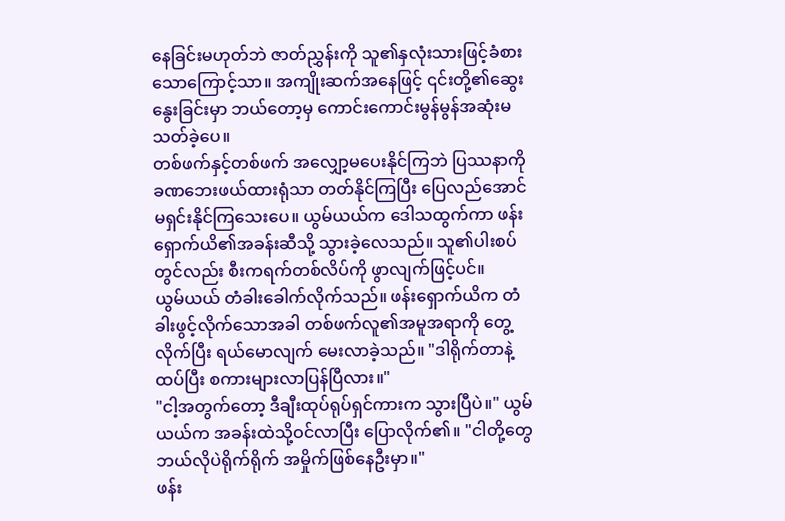နေခြင်းမဟုတ်ဘဲ ဇာတ်ညွှန်းကို သူ၏နှလုံးသားဖြင့်ခံစားသောကြောင့်သာ။ အကျိုးဆက်အနေဖြင့် ၎င်းတို့၏ဆွေးနွေးခြင်းမှာ ဘယ်တော့မှ ကောင်းကောင်းမွန်မွန်အဆုံးမသတ်ခဲ့ပေ။
တစ်ဖက်နှင့်တစ်ဖက် အလျှော့မပေးနိုင်ကြဘဲ ပြဿနာကို ခဏဘေးဖယ်ထားရုံသာ တတ်နိုင်ကြပြီး ပြေလည်အောင် မရှင်းနိုင်ကြသေးပေ။ ယွမ်ယယ်က ဒေါသထွက်ကာ ဖန်းရှောက်ယိ၏အခန်းဆီသို့ သွားခဲ့လေသည်။ သူ၏ပါးစပ်တွင်လည်း စီးကရက်တစ်လိပ်ကို ဖွာလျက်ဖြင့်ပင်။
ယွမ်ယယ် တံခါးခေါက်လိုက်သည်။ ဖန်းရှောက်ယိက တံခါးဖွင့်လိုက်သောအခါ တစ်ဖက်လူ၏အမူအရာကို တွေ့လိုက်ပြီး ရယ်မောလျက် မေးလာခဲ့သည်။ "ဒါရိုက်တာနဲ့ ထပ်ပြီး စကားများလာပြန်ပြီလား။"
"ငါ့အတွက်တော့ ဒီချီးထုပ်ရုပ်ရှင်ကားက သွားပြီပဲ။" ယွမ်ယယ်က အခန်းထဲသို့ဝင်လာပြီး ပြောလိုက်၏။ "ငါတို့တွေ ဘယ်လိုပဲရိုက်ရိုက် အမှိုက်ဖြစ်နေဦးမှာ။"
ဖန်း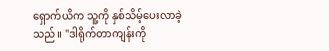ရှောက်ယိက သူ့ကို နှစ်သိမ့်ပေးလာခဲ့သည်။ "ဒါရိုက်တာကျန်းကို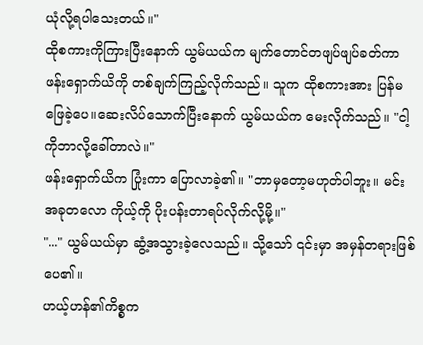ယုံလို့ရပါသေးတယ်။"
ထိုစကားကိုကြားပြီးနောက် ယွမ်ယယ်က မျက်တောင်တဖျပ်ဖျပ်ခတ်ကာ ဖန်းရှောက်ယိကို တစ်ချက်ကြည့်လိုက်သည်။ သူက ထိုစကားအား ပြန်မဖြေခဲ့ပေ။ဆေးလိပ်သောက်ပြီးနောက် ယွမ်ယယ်က မေးလိုက်သည်။ "ငါ့ကိုဘာလို့ခေါ်တာလဲ။"
ဖန်းရှောက်ယိက ပြုံးကာ ပြောလာခဲ့၏။ "ဘာမှတော့မဟုတ်ပါဘူး။ မင်း အခုတလော ကိုယ့်ကို ပိုးပန်းတာရပ်လိုက်လို့မို့။"
"..." ယွမ်ယယ်မှာ ဆွံ့အသွားခဲ့လေသည်။ သို့သော် ၎င်းမှာ အမှန်တရားဖြစ်ပေ၏။
ဟယ့်ဟန်၏ကိစ္စက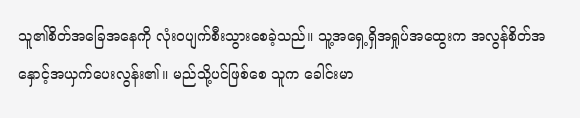သူ၏စိတ်အခြေအနေကို လုံးဝပျက်စီးသွားစေခဲ့သည်။ သူ့အရှေ့ရှိအရှုပ်အထွေးက အလွန်စိတ်အနှောင့်အယှက်ပေးလွန်း၏။ မည်သို့ပင်ဖြစ်စေ သူက ခေါင်းမာ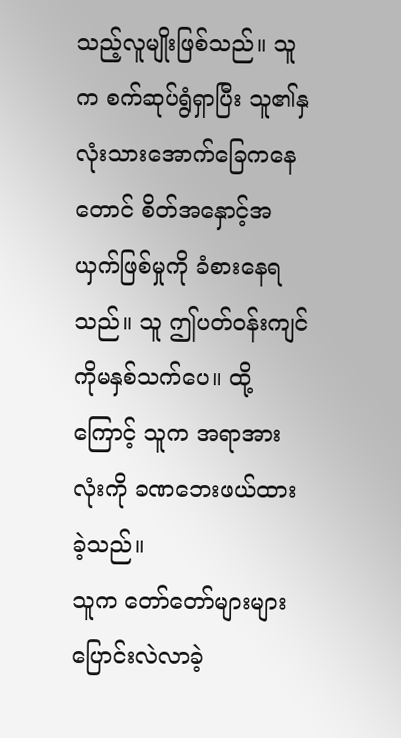သည့်လူမျိုးဖြစ်သည်။ သူက စက်ဆုပ်ရွံရှာပြီး သူ၏နှလုံးသားအောက်ခြေကနေတောင် စိတ်အနှောင့်အယှက်ဖြစ်မှုကို ခံစားနေရသည်။ သူ ဤပတ်ဝန်းကျင်ကိုမနှစ်သက်ပေ။ ထို့ကြောင့် သူက အရာအားလုံးကို ခဏဘေးဖယ်ထားခဲ့သည်။
သူက တော်တော်များများ ပြောင်းလဲလာခဲ့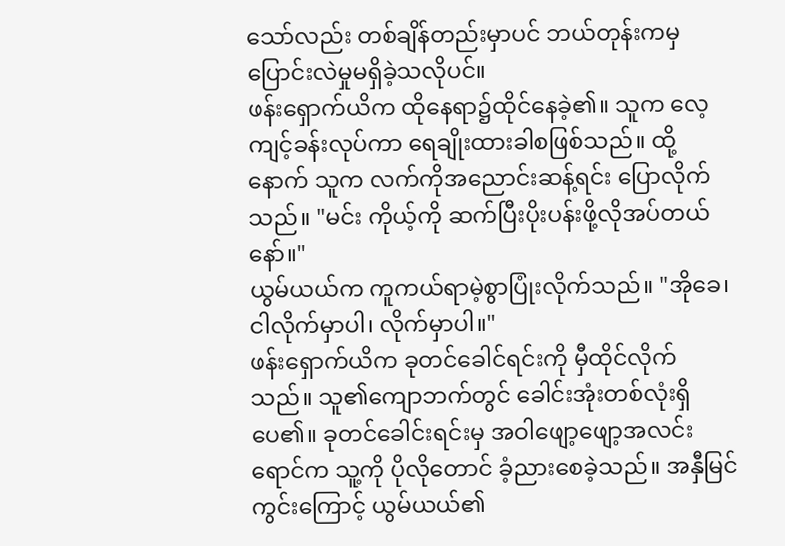သော်လည်း တစ်ချိန်တည်းမှာပင် ဘယ်တုန်းကမှ ပြောင်းလဲမှုမရှိခဲ့သလိုပင်။
ဖန်းရှောက်ယိက ထိုနေရာ၌ထိုင်နေခဲ့၏။ သူက လေ့ကျင့်ခန်းလုပ်ကာ ရေချိုးထားခါစဖြစ်သည်။ ထို့နောက် သူက လက်ကိုအညောင်းဆန့်ရင်း ပြောလိုက်သည်။ "မင်း ကိုယ့်ကို ဆက်ပြီးပိုးပန်းဖို့လိုအပ်တယ်နော်။"
ယွမ်ယယ်က ကူကယ်ရာမဲ့စွာပြုံးလိုက်သည်။ "အိုခေ၊ ငါလိုက်မှာပါ၊ လိုက်မှာပါ။"
ဖန်းရှောက်ယိက ခုတင်ခေါင်ရင်းကို မှီထိုင်လိုက်သည်။ သူ၏ကျောဘက်တွင် ခေါင်းအုံးတစ်လုံးရှိပေ၏။ ခုတင်ခေါင်းရင်းမှ အဝါဖျော့ဖျော့အလင်းရောင်က သူ့ကို ပိုလိုတောင် ခံ့ညားစေခဲ့သည်။ အနှီမြင်ကွင်းကြောင့် ယွမ်ယယ်၏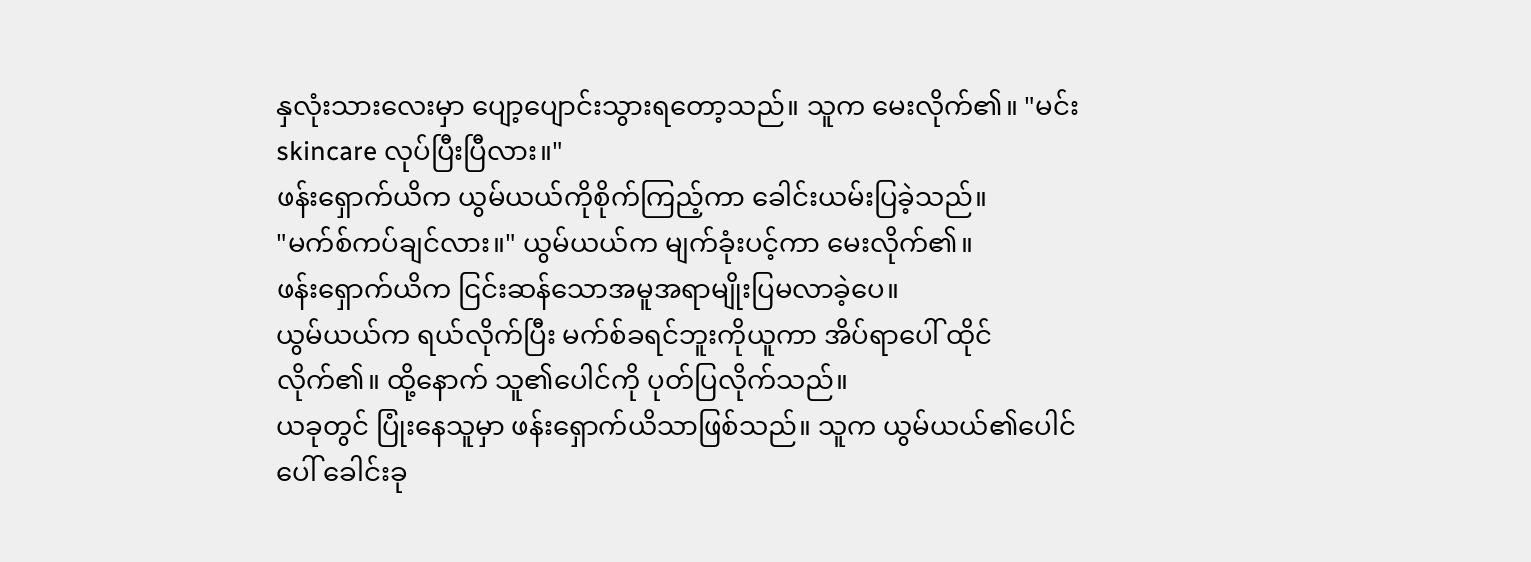နှလုံးသားလေးမှာ ပျော့ပျောင်းသွားရတော့သည်။ သူက မေးလိုက်၏။ "မင်း skincare လုပ်ပြီးပြီလား။"
ဖန်းရှောက်ယိက ယွမ်ယယ်ကိုစိုက်ကြည့်ကာ ခေါင်းယမ်းပြခဲ့သည်။
"မက်စ်ကပ်ချင်လား။" ယွမ်ယယ်က မျက်ခုံးပင့်ကာ မေးလိုက်၏။
ဖန်းရှောက်ယိက ငြင်းဆန်သောအမူအရာမျိုးပြမလာခဲ့ပေ။
ယွမ်ယယ်က ရယ်လိုက်ပြီး မက်စ်ခရင်ဘူးကိုယူကာ အိပ်ရာပေါ် ထိုင်လိုက်၏။ ထို့နောက် သူ၏ပေါင်ကို ပုတ်ပြလိုက်သည်။
ယခုတွင် ပြုံးနေသူမှာ ဖန်းရှောက်ယိသာဖြစ်သည်။ သူက ယွမ်ယယ်၏ပေါင်ပေါ် ခေါင်းခု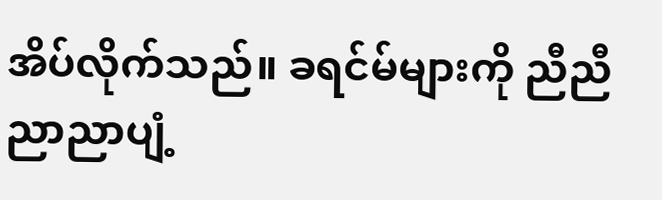အိပ်လိုက်သည်။ ခရင်မ်များကို ညီညီညာညာပျံ့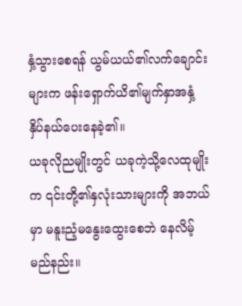နှံ့သွားစေရန် ယွမ်ယယ်၏လက်ချောင်းများက ဖန်းရှောက်ယိ၏မျက်နှာအနှံ့ နှိပ်နယ်ပေးနေခဲ့၏။
ယခုလိုညမျိုးတွင် ယခုကဲ့သို့လေထုမျိုးက ၎င်းတို့၏နှလုံးသားများကို အဘယ်မှာ မနူးညံ့မနွေးထွေးစေဘဲ နေလိမ့်မည်နည်း။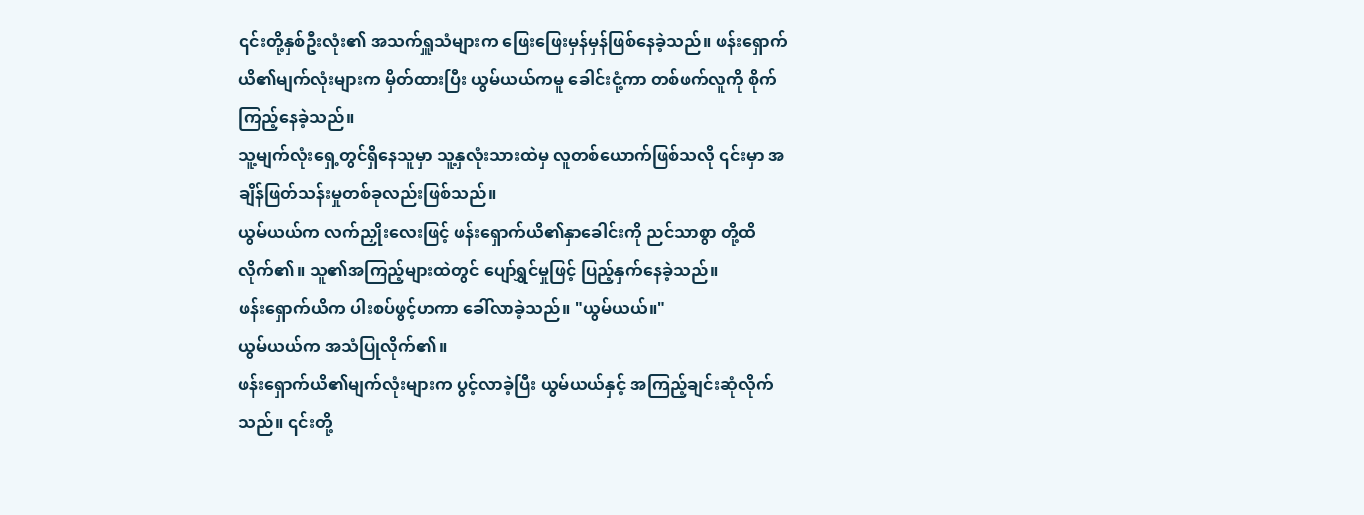၎င်းတို့နှစ်ဦးလုံး၏ အသက်ရှူသံများက ဖြေးဖြေးမှန်မှန်ဖြစ်နေခဲ့သည်။ ဖန်းရှောက်ယိ၏မျက်လုံးများက မှိတ်ထားပြီး ယွမ်ယယ်ကမူ ခေါင်းငုံ့ကာ တစ်ဖက်လူကို စိုက်ကြည့်နေခဲ့သည်။
သူ့မျက်လုံးရှေ့တွင်ရှိနေသူမှာ သူ့နှလုံးသားထဲမှ လူတစ်ယောက်ဖြစ်သလို ၎င်းမှာ အချိန်ဖြတ်သန်းမှုတစ်ခုလည်းဖြစ်သည်။
ယွမ်ယယ်က လက်ညှိုးလေးဖြင့် ဖန်းရှောက်ယိ၏နှာခေါင်းကို ညင်သာစွာ တို့ထိလိုက်၏။ သူ၏အကြည့်များထဲတွင် ပျော်ရွှင်မှုဖြင့် ပြည့်နှက်နေခဲ့သည်။
ဖန်းရှောက်ယိက ပါးစပ်ဖွင့်ဟကာ ခေါ်လာခဲ့သည်။ "ယွမ်ယယ်။"
ယွမ်ယယ်က အသံပြုလိုက်၏။
ဖန်းရှောက်ယိ၏မျက်လုံးများက ပွင့်လာခဲ့ပြီး ယွမ်ယယ်နှင့် အကြည့်ချင်းဆုံလိုက်သည်။ ၎င်းတို့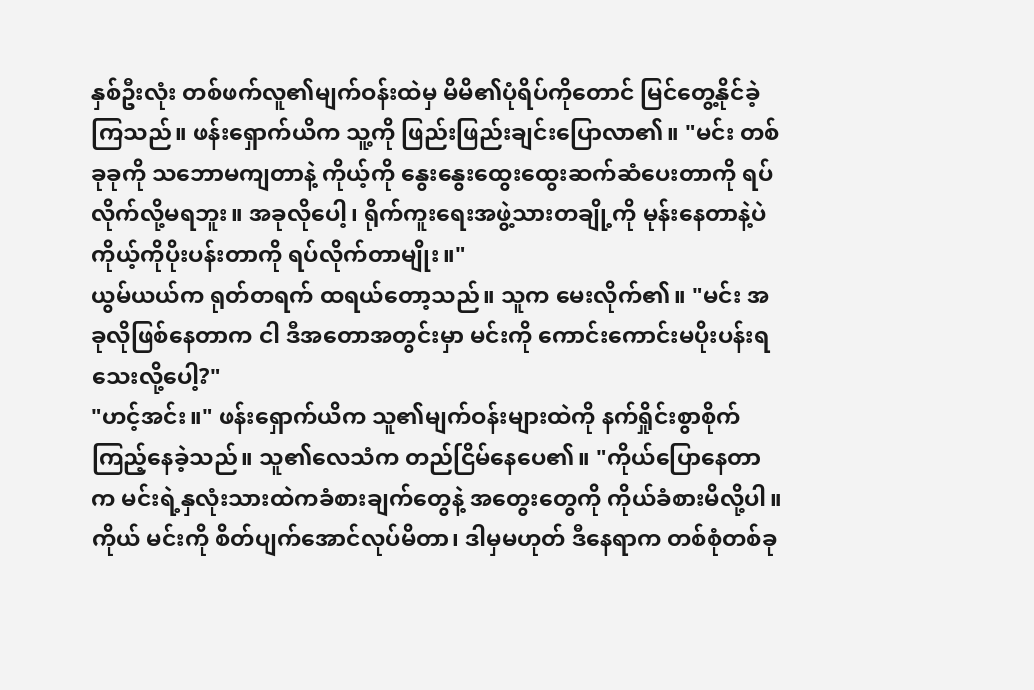နှစ်ဦးလုံး တစ်ဖက်လူ၏မျက်ဝန်းထဲမှ မိမိ၏ပုံရိပ်ကိုတောင် မြင်တွေ့နိုင်ခဲ့ကြသည်။ ဖန်းရှောက်ယိက သူ့ကို ဖြည်းဖြည်းချင်းပြောလာ၏။ "မင်း တစ်ခုခုကို သဘောမကျတာနဲ့ ကိုယ့်ကို နွေးနွေးထွေးထွေးဆက်ဆံပေးတာကို ရပ်လိုက်လို့မရဘူး။ အခုလိုပေါ့၊ ရိုက်ကူးရေးအဖွဲ့သားတချို့ကို မုန်းနေတာနဲ့ပဲ ကိုယ့်ကိုပိုးပန်းတာကို ရပ်လိုက်တာမျိုး။"
ယွမ်ယယ်က ရုတ်တရက် ထရယ်တော့သည်။ သူက မေးလိုက်၏။ "မင်း အခုလိုဖြစ်နေတာက ငါ ဒီအတောအတွင်းမှာ မင်းကို ကောင်းကောင်းမပိုးပန်းရသေးလို့ပေါ့?"
"ဟင့်အင်း။" ဖန်းရှောက်ယိက သူ၏မျက်ဝန်းများထဲကို နက်ရှိုင်းစွာစိုက်ကြည့်နေခဲ့သည်။ သူ၏လေသံက တည်ငြိမ်နေပေ၏။ "ကိုယ်ပြောနေတာက မင်းရဲ့နှလုံးသားထဲကခံစားချက်တွေနဲ့ အတွေးတွေကို ကိုယ်ခံစားမိလို့ပါ။ ကိုယ် မင်းကို စိတ်ပျက်အောင်လုပ်မိတာ၊ ဒါမှမဟုတ် ဒီနေရာက တစ်စုံတစ်ခု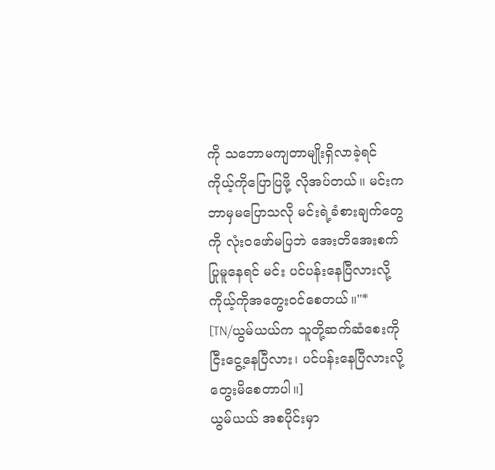ကို သဘောမကျတာမျိုးရှိလာခဲ့ရင် ကိုယ့်ကိုပြောပြဖို့ လိုအပ်တယ်။ မင်းက ဘာမှမပြောသလို မင်းရဲ့ခံစားချက်တွေကို လုံးဝဖော်မပြဘဲ အေးတိအေးစက်ပြုမူနေရင် မင်း ပင်ပန်းနေပြီလားလို့ ကိုယ့်ကိုအတွေးဝင်စေတယ်။"*
[TN/ယွမ်ယယ်က သူတို့ဆက်ဆံစေးကို ငြီးငွေ့နေပြီလား၊ ပင်ပန်းနေပြီလားလို့ တွေးမိစေတာပါ။]
ယွမ်ယယ် အစပိုင်းမှာ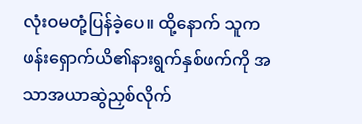လုံးဝမတုံ့ပြန်ခဲ့ပေ။ ထို့နောက် သူက ဖန်းရှောက်ယိ၏နားရွက်နှစ်ဖက်ကို အသာအယာဆွဲညှစ်လိုက်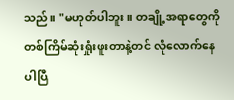သည်။ "မဟုတ်ပါဘူး။ တချို့အရာတွေကို တစ်ကြိမ်ဆုံးရှုံးဖူးတာနဲ့တင် လုံလောက်နေပါပြီ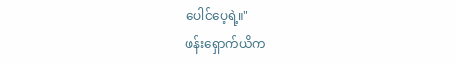ပေါင်ပေ့ရဲ့။"
ဖန်းရှောက်ယိက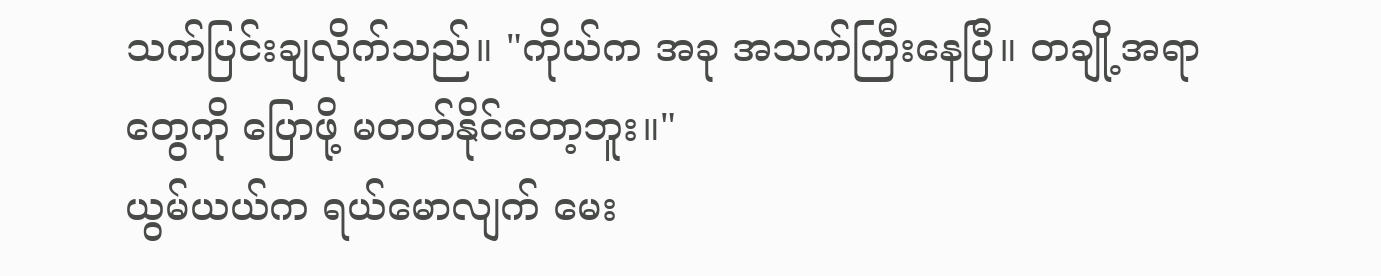သက်ပြင်းချလိုက်သည်။ "ကိုယ်က အခု အသက်ကြီးနေပြီ။ တချို့အရာတွေကို ပြောဖို့ မတတ်နိုင်တော့ဘူး။"
ယွမ်ယယ်က ရယ်မောလျက် မေး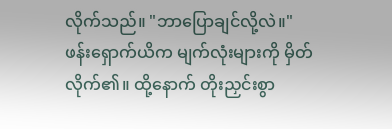လိုက်သည်။ "ဘာပြောချင်လို့လဲ။"
ဖန်းရှောက်ယိက မျက်လုံးများကို မှိတ်လိုက်၏။ ထို့နောက် တိုးညှင်းစွာ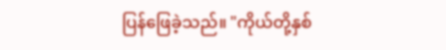ပြန်ဖြေခဲ့သည်။ "ကိုယ်တို့နှစ်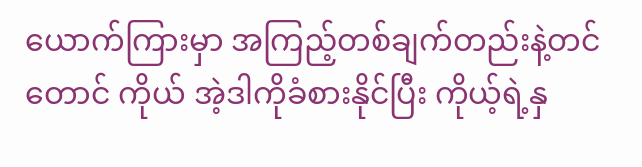ယောက်ကြားမှာ အကြည့်တစ်ချက်တည်းနဲ့တင်တောင် ကိုယ် အဲ့ဒါကိုခံစားနိုင်ပြီး ကိုယ့်ရဲ့နှ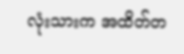လုံးသားက အထိတ်တ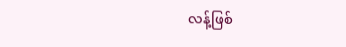လန့်ဖြစ်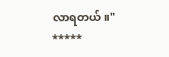လာရတယ်။"
*****